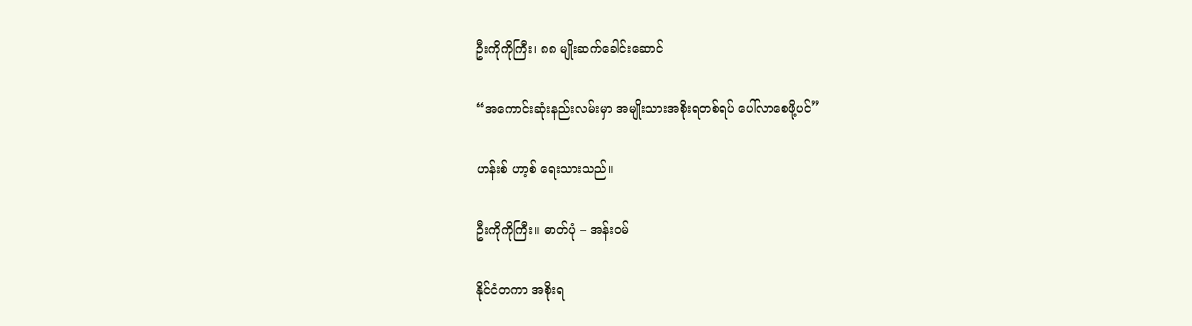ဦးကိုကိုကြီး၊ ၈၈ မျိုးဆက်ခေါင်းဆောင်

“အကောင်းဆုံးနည်းလမ်းမှာ အမျိုးသားအစိုးရတစ်ရပ် ပေါ်လာစေဖို့ပင်”

ဟန်းစ် ဟာ့စ် ရေးသားသည်။

ဦးကိုကိုကြီး။ ဓာတ်ပုံ – အန်းဝမ်

နိုင်ငံတကာ အစိုးရ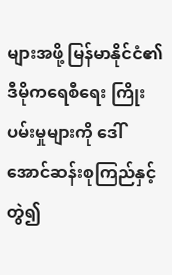များအဖို့ မြန်မာနိုင်ငံ၏ ဒီမိုကရေစီရေး ကြိုးပမ်းမှုများကို ဒေါ်အောင်ဆန်းစုကြည်နှင့် တွဲ၍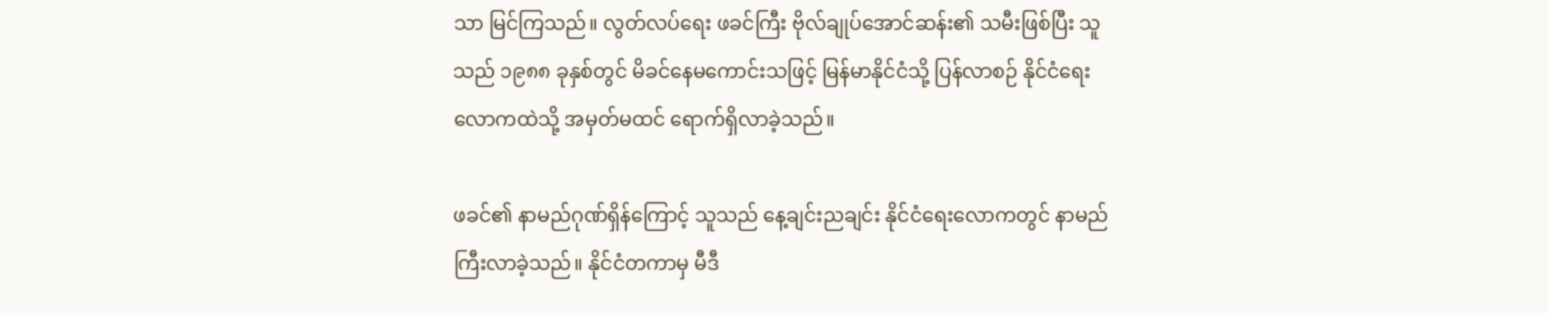သာ မြင်ကြသည်။ လွတ်လပ်ရေး ဖခင်ကြီး ဗိုလ်ချုပ်အောင်ဆန်း၏ သမီးဖြစ်ပြီး သူသည် ၁၉၈၈ ခုနှစ်တွင် မိခင်နေမကောင်းသဖြင့် မြန်မာနိုင်ငံသို့ ပြန်လာစဉ် နိုင်ငံရေး လောကထဲသို့ အမှတ်မထင် ရောက်ရှိလာခဲ့သည်။

ဖခင်၏ နာမည်ဂုဏ်ရှိန်ကြောင့် သူသည် နေ့ချင်းညချင်း နိုင်ငံရေးလောကတွင် နာမည်ကြီးလာခဲ့သည်။ နိုင်ငံတကာမှ မီဒီ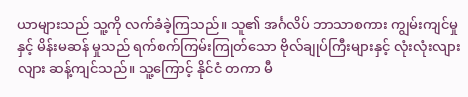ယာများသည် သူ့ကို လက်ခံခဲ့ကြသည်။ သူ၏ အင်္ဂလိပ် ဘာသာစကား ကျွမ်းကျင်မှုနှင့် မိန်းမဆန် မှုသည် ရက်စက်ကြမ်းကြုတ်သော ဗိုလ်ချုပ်ကြီးများနှင့် လုံးလုံးလျားလျား ဆန့်ကျင်သည်။ သူ့ကြောင့် နိုင်ငံ တကာ မီ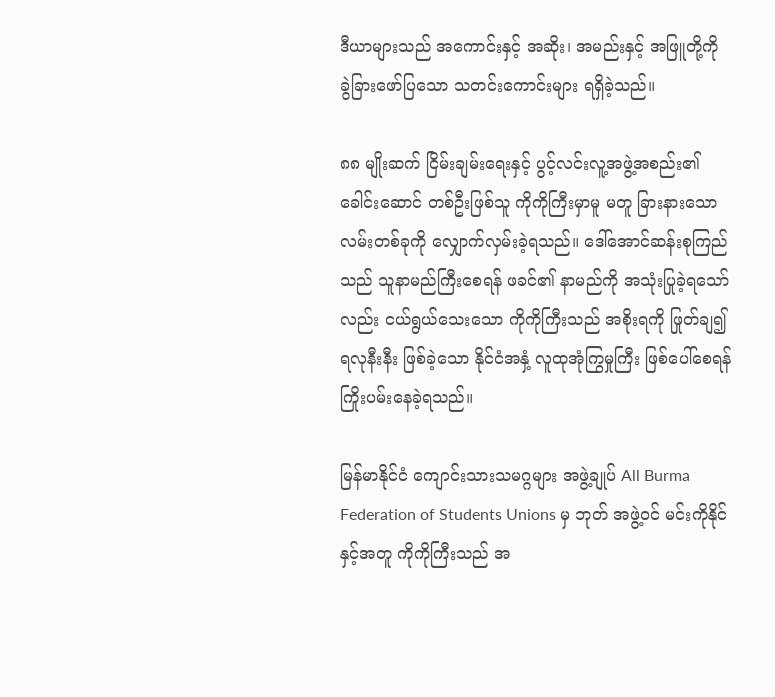ဒီယာများသည် အကောင်းနှင့် အဆိုး၊ အမည်းနှင့် အဖြူတို့ကို ခွဲခြားဖော်ပြသော သတင်းကောင်းများ ရရှိခဲ့သည်။

၈၈ မျိုးဆက် ငြိမ်းချမ်းရေးနှင့် ပွင့်လင်းလူ့အဖွဲ့အစည်း၏ ခေါင်းဆောင် တစ်ဦးဖြစ်သူ ကိုကိုကြီးမှာမူ မတူ ခြားနားသော လမ်းတစ်ခုကို လျှောက်လှမ်းခဲ့ရသည်။ ဒေါ်အောင်ဆန်းစုကြည်သည် သူနာမည်ကြီးစေရန် ဖခင်၏ နာမည်ကို အသုံးပြုခဲ့ရသော်လည်း ငယ်ရွယ်သေးသော ကိုကိုကြီးသည် အစိုးရကို ဖြုတ်ချ၍ ရလုနီးနီး ဖြစ်ခဲ့သော နိုင်ငံအနှံ့ လူထုအုံကြွမှုကြီး ဖြစ်ပေါ်စေရန် ကြိုးပမ်းနေခဲ့ရသည်။

မြန်မာနိုင်ငံ ကျောင်းသားသမဂ္ဂများ အဖွဲ့ချုပ် All Burma Federation of Students Unions မှ ဘုတ် အဖွဲ့ဝင် မင်းကိုနိုင်နှင့်အတူ ကိုကိုကြီးသည် အ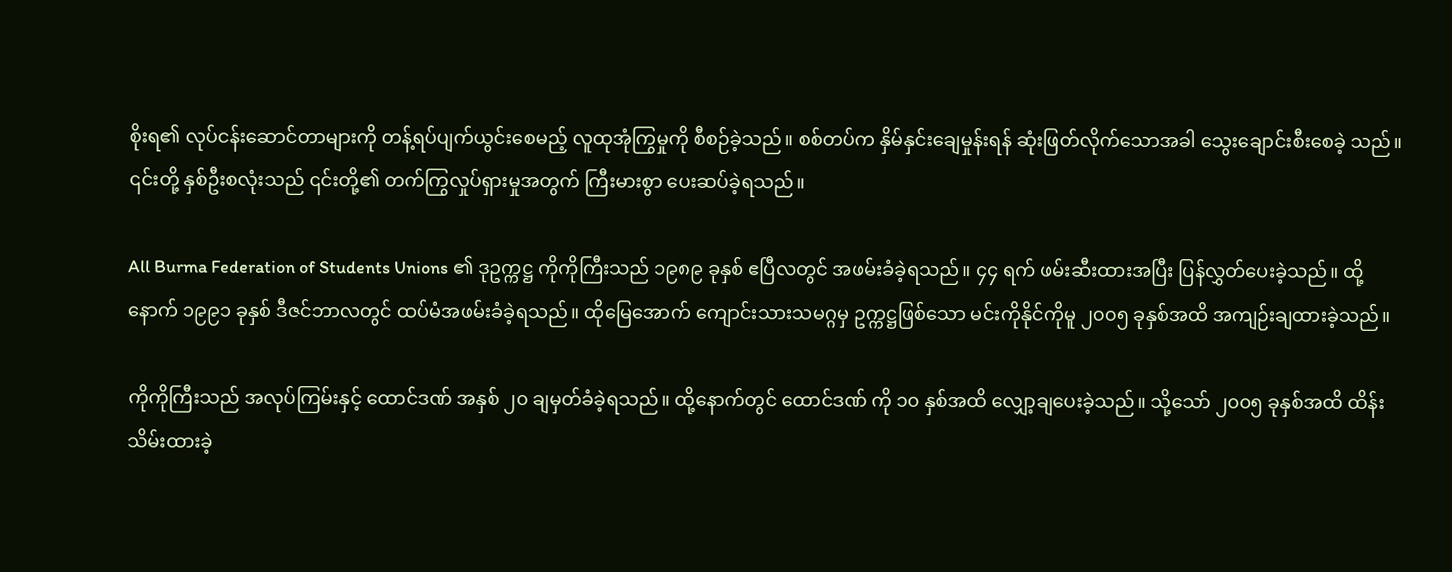စိုးရ၏ လုပ်ငန်းဆောင်တာများကို တန့်ရပ်ပျက်ယွင်းစေမည့် လူထုအုံကြွမှုကို စီစဉ်ခဲ့သည်။ စစ်တပ်က နှိမ်နှင်းချေမှုန်းရန် ဆုံးဖြတ်လိုက်သောအခါ သွေးချောင်းစီးစေခဲ့ သည်။ ၎င်းတို့ နှစ်ဦးစလုံးသည် ၎င်းတို့၏ တက်ကြွလှုပ်ရှားမှုအတွက် ကြီးမားစွာ ပေးဆပ်ခဲ့ရသည်။

All Burma Federation of Students Unions ၏ ဒုဥက္ကဋ္ဌ ကိုကိုကြီးသည် ၁၉၈၉ ခုနှစ် ဧပြီလတွင် အဖမ်းခံခဲ့ရသည်။ ၄၄ ရက် ဖမ်းဆီးထားအပြီး ပြန်လွှတ်ပေးခဲ့သည်။ ထို့နောက် ၁၉၉၁ ခုနှစ် ဒီဇင်ဘာလတွင် ထပ်မံအဖမ်းခံခဲ့ရသည်။ ထိုမြေအောက် ကျောင်းသားသမဂ္ဂမှ ဥက္ကဋ္ဌဖြစ်သော မင်းကိုနိုင်ကိုမူ ၂၀၀၅ ခုနှစ်အထိ အကျဉ်းချထားခဲ့သည်။

ကိုကိုကြီးသည် အလုပ်ကြမ်းနှင့် ထောင်ဒဏ် အနှစ် ၂၀ ချမှတ်ခံခဲ့ရသည်။ ထို့နောက်တွင် ထောင်ဒဏ် ကို ၁၀ နှစ်အထိ လျှော့ချပေးခဲ့သည်။ သို့သော် ၂၀၀၅ ခုနှစ်အထိ ထိန်းသိမ်းထားခဲ့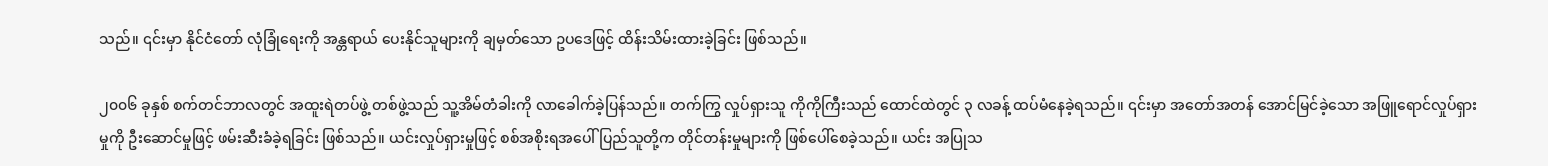သည်။ ၎င်းမှာ နိုင်ငံတော် လုံခြုံရေးကို အန္တရာယ် ပေးနိုင်သူများကို ချမှတ်သော ဥပဒေဖြင့် ထိန်းသိမ်းထားခဲ့ခြင်း ဖြစ်သည်။

၂၀၀၆ ခုနှစ် စက်တင်ဘာလတွင် အထူးရဲတပ်ဖွဲ့ တစ်ဖွဲ့သည် သူ့အိမ်တံခါးကို လာခေါက်ခဲ့ပြန်သည်။ တက်ကြွ လှုပ်ရှားသူ ကိုကိုကြီးသည် ထောင်ထဲတွင် ၃ လခန့် ထပ်မံနေခဲ့ရသည်။ ၎င်းမှာ အတော်အတန် အောင်မြင်ခဲ့သော အဖြူရောင်လှုပ်ရှားမှုကို ဦးဆောင်မှုဖြင့် ဖမ်းဆီးခံခဲ့ရခြင်း ဖြစ်သည်။ ယင်းလှုပ်ရှားမှုဖြင့် စစ်အစိုးရအပေါ် ပြည်သူတို့က တိုင်တန်းမှုများကို ဖြစ်ပေါ်စေခဲ့သည်။ ယင်း အပြုသ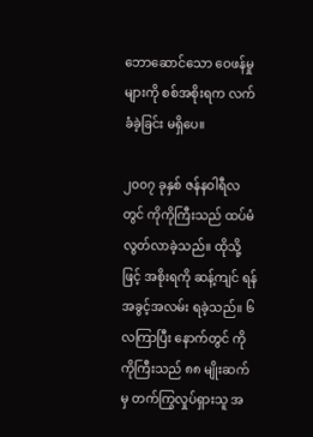ဘောဆောင်သော ဝေဖန်မှုများကို စစ်အစိုးရက လက်ခံခဲ့ခြင်း မရှိပေ။

၂၀၀၇ ခုနှစ် ဇန်နဝါရီလတွင် ကိုကိုကြီးသည် ထပ်မံ လွတ်လာခဲ့သည်။ ထိုသို့ဖြင့် အစိုးရကို ဆန့်ကျင် ရန် အခွင့်အလမ်း ရခဲ့သည်။ ၆ လကြာပြီး နောက်တွင် ကိုကိုကြီးသည် ၈၈ မျိုးဆက်မှ တက်ကြွလှုပ်ရှားသူ အ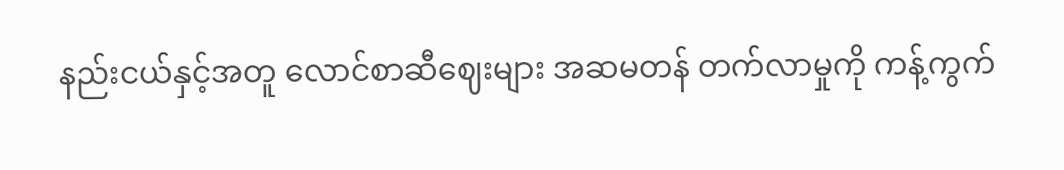နည်းငယ်နှင့်အတူ လောင်စာဆီဈေးများ အဆမတန် တက်လာမှုကို ကန့်ကွက်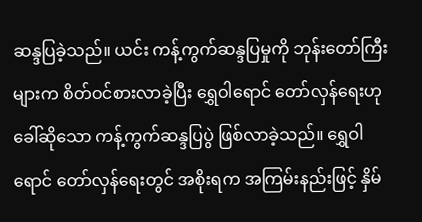ဆန္ဒပြခဲ့သည်။ ယင်း ကန့်ကွက်ဆန္ဒပြမှုကို ဘုန်းတော်ကြီးများက စိတ်ဝင်စားလာခဲ့ပြီး ရွှေဝါရောင် တော်လှန်ရေးဟု ခေါ်ဆိုသော ကန့်ကွက်ဆန္ဒပြပွဲ ဖြစ်လာခဲ့သည်။ ရွှေဝါရောင် တော်လှန်ရေးတွင် အစိုးရက အကြမ်းနည်းဖြင့် နှိမ်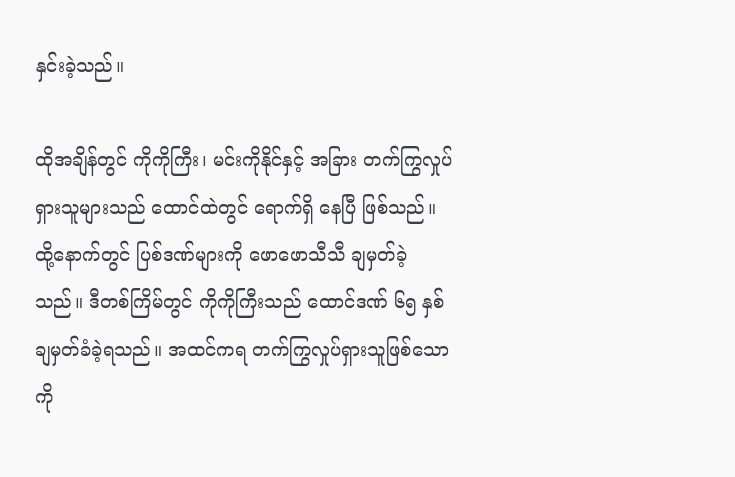နှင်းခဲ့သည်။

ထိုအချိန်တွင် ကိုကိုကြီး၊ မင်းကိုနိုင်နှင့် အခြား တက်ကြွလှုပ်ရှားသူများသည် ထောင်ထဲတွင် ရောက်ရှိ နေပြီ ဖြစ်သည်။ ထို့နောက်တွင် ပြစ်ဒဏ်များကို ဖောဖောသီသီ ချမှတ်ခဲ့သည်။ ဒီတစ်ကြိမ်တွင် ကိုကိုကြီးသည် ထောင်ဒဏ် ၆၅ နှစ် ချမှတ်ခံခဲ့ရသည်။ အထင်ကရ တက်ကြွလှုပ်ရှားသူဖြစ်သော ကို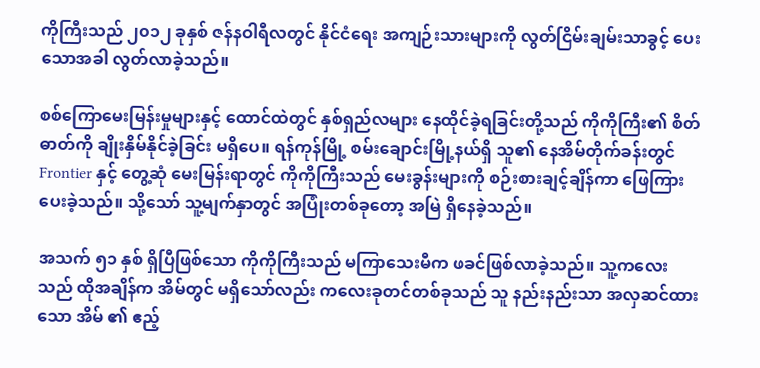ကိုကြီးသည် ၂၀၁၂ ခုနှစ် ဇန်နဝါရီလတွင် နိုင်ငံရေး အကျဉ်းသားများကို လွတ်ငြိမ်းချမ်းသာခွင့် ပေးသောအခါ လွတ်လာခဲ့သည်။

စစ်ကြောမေးမြန်းမှုများနှင့် ထောင်ထဲတွင် နှစ်ရှည်လများ နေထိုင်ခဲ့ရခြင်းတို့သည် ကိုကိုကြီး၏ စိတ်ဓာတ်ကို ချိုးနှိမ်နိုင်ခဲ့ခြင်း မရှိပေ။ ရန်ကုန်မြို့ စမ်းချောင်းမြို့နယ်ရှိ သူ၏ နေအိမ်တိုက်ခန်းတွင် Frontier နှင့် တွေ့ဆုံ မေးမြန်းရာတွင် ကိုကိုကြီးသည် မေးခွန်းများကို စဉ်းစားချင့်ချိန်ကာ ဖြေကြားပေးခဲ့သည်။ သို့သော် သူ့မျက်နှာတွင် အပြုံးတစ်ခုတော့ အမြဲ ရှိနေခဲ့သည်။

အသက် ၅၁ နှစ် ရှိပြီဖြစ်သော ကိုကိုကြီးသည် မကြာသေးမီက ဖခင်ဖြစ်လာခဲ့သည်။ သူ့ကလေးသည် ထိုအချိန်က အိမ်တွင် မရှိသော်လည်း ကလေးခုတင်တစ်ခုသည် သူ နည်းနည်းသာ အလှဆင်ထားသော အိမ် ၏ ဧည့်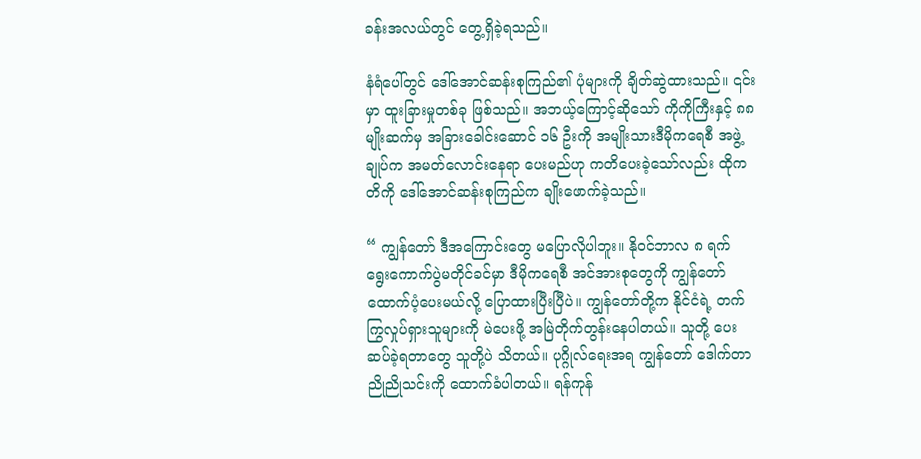ခန်းအလယ်တွင် တွေ့ရှိခဲ့ရသည်။

နံရံပေါ်တွင် ဒေါ်အောင်ဆန်းစုကြည်၏ ပုံများကို ချိတ်ဆွဲထားသည်။ ၎င်းမှာ ထူးခြားမှုတစ်ခု ဖြစ်သည်။ အဘယ့်ကြောင့်ဆိုသော် ကိုကိုကြီးနှင့် ၈၈ မျိုးဆက်မှ အခြားခေါင်းဆောင် ၁၆ ဦးကို အမျိုးသားဒီမိုကရေစီ အဖွဲ့ချုပ်က အမတ်လောင်းနေရာ ပေးမည်ဟု ကတိပေးခဲ့သော်လည်း ထိုကတိကို ဒေါ်အောင်ဆန်းစုကြည်က ချိုးဖောက်ခဲ့သည်။

“ ကျွန်တော် ဒီအကြောင်းတွေ မပြောလိုပါဘူး။ နိုဝင်ဘာလ ၈ ရက် ရွေးကောက်ပွဲမတိုင်ခင်မှာ ဒီမိုကရေစီ အင်အားစုတွေကို ကျွန်တော် ထောက်ပံ့ပေးမယ်လို့ ပြောထားပြီးပြီပဲ။ ကျွန်တော်တို့က နိုင်ငံရဲ့ တက်ကြွလှုပ်ရှားသူများကို မဲပေးဖို့ အမြဲတိုက်တွန်းနေပါတယ်။ သူတို့ ပေးဆပ်ခဲ့ရတာတွေ သူတို့ပဲ သိတယ်။ ပုဂ္ဂိုလ်ရေးအရ ကျွန်တော် ဒေါက်တာညိုညိုသင်းကို ထောက်ခံပါတယ်။ ရန်ကုန်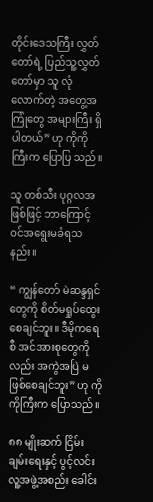တိုင်းဒေသကြီး လွှတ်တော်ရဲ့ ပြည်သူ့လွှတ်တော်မှာ သူ လုံလောက်တဲ့ အတွေ့အကြုံတွေ အများကြီး ရှိပါတယ်” ဟု ကိုကိုကြီးက ပြောပြ သည်။

သူ တစ်သီး ပုဂ္ဂလအဖြစ်ဖြင့် ဘာကြောင့် ဝင်အရွေးမခံရသနည်း။

“ ကျွန်တော် မဲဆန္ဒရှင်တွေကို စိတ်မရှုပ်ထွေးစေချင်ဘူး။ ဒီမိုကရေစီ အင်အားစုတွေကိုလည်း အကွဲအပြဲ မဖြစ်စေချင်ဘူး” ဟု ကိုကိုကြီးက ပြောသည်။

၈၈ မျိုးဆက် ငြိမ်းချမ်းရေးနှင့် ပွင့်လင်းလူ့အဖွဲ့အစည်း ခေါင်း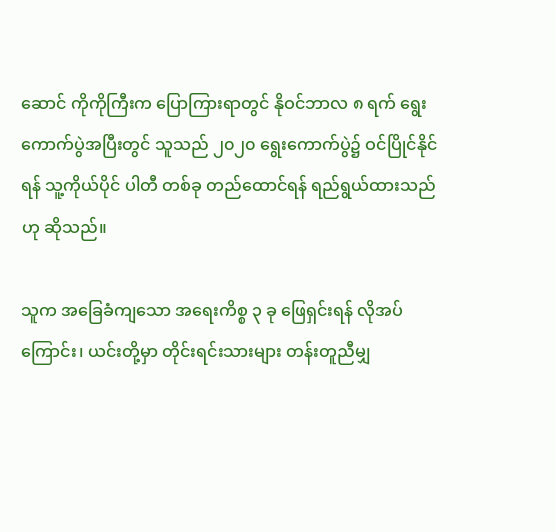ဆောင် ကိုကိုကြီးက ပြောကြားရာတွင် နိုဝင်ဘာလ ၈ ရက် ရွေးကောက်ပွဲအပြီးတွင် သူသည် ၂၀၂၀ ရွေးကောက်ပွဲ၌ ဝင်ပြိုင်နိုင်ရန် သူ့ကိုယ်ပိုင် ပါတီ တစ်ခု တည်ထောင်ရန် ရည်ရွယ်ထားသည်ဟု ဆိုသည်။

သူက အခြေခံကျသော အရေးကိစ္စ ၃ ခု ဖြေရှင်းရန် လိုအပ်ကြောင်း၊ ယင်းတို့မှာ တိုင်းရင်းသားများ တန်းတူညီမျှ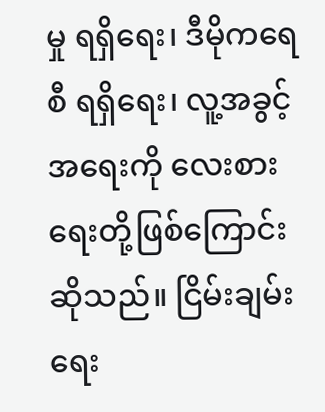မှု ရရှိရေး၊ ဒီမိုကရေစီ ရရှိရေး၊ လူ့အခွင့်အရေးကို လေးစားရေးတို့ဖြစ်ကြောင်း ဆိုသည်။ ငြိမ်းချမ်း ရေး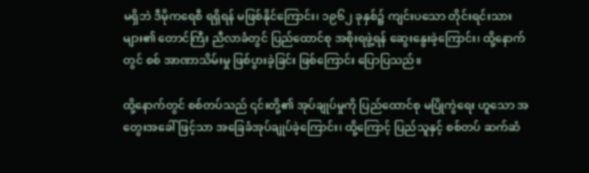မရှိဘဲ ဒီမိုကရေစီ ရရှိရန် မဖြစ်နိုင်ကြောင်း၊ ၁၉၆၂ ခုနှစ်၌ ကျင်းပသော တိုင်းရင်းသားများ၏ တောင်ကြီး ညီလာခံတွင် ပြည်ထောင်စု အစိုးရဖွဲ့ရန် ဆွေးနွေးခဲ့ကြောင်း၊ ထို့နောက်တွင် စစ် အာဏာသိမ်းမှု ဖြစ်ပွားခဲ့ခြင်း ဖြစ်ကြောင်း ပြောပြသည်။

ထို့နောက်တွင် စစ်တပ်သည် ၎င်းတို့၏ အုပ်ချုပ်မှုကို ပြည်ထောင်စု မပြိုကွဲရေး ဟူသော အတွေးအခေါ် ဖြင့်သာ အခြေခံအုပ်ချုပ်ခဲ့ကြောင်း၊ ထို့ကြောင့် ပြည်သူနှင့် စစ်တပ် ဆက်ဆံ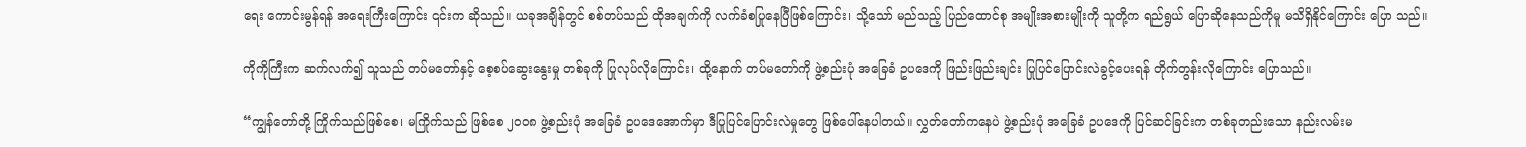ရေး ကောင်းမွန်ရန် အရေးကြီးကြောင်း ၎င်းက ဆိုသည်။ ယခုအချိန်တွင် စစ်တပ်သည် ထိုအချက်ကို လက်ခံစပြုနေပြီဖြစ်ကြောင်း၊ သို့သော် မည်သည့် ပြည်ထောင်စု အမျိုးအစားမျိုးကို သူတို့က ရည်ရွယ် ပြောဆိုနေသည်ကိုမူ မသိရှိနိုင်ကြောင်း ပြော သည်။

ကိုကိုကြီးက ဆက်လက်၍ သူသည် တပ်မတော်နှင့် စေ့စပ်ဆွေးနွေးမှု တစ်ခုကို ပြုလုပ်လိုကြောင်း၊ ထို့နောက် တပ်မတော်ကို ဖွဲ့စည်းပုံ အခြေခံ ဥပဒေကို ဖြည်းဖြည်းချင်း ပြုပြင်ပြောင်းလဲခွင့်ပေးရန် တိုက်တွန်းလိုကြောင်း ပြောသည်။

“ကျွန်တော်တို့ ကြိုက်သည်ဖြစ်စေ၊ မကြိုက်သည် ဖြစ်စေ ၂၀၀၈ ဖွဲ့စည်းပုံ အခြေခံ ဥပဒေအောက်မှာ ဒီပြုပြင်ပြောင်းလဲမှုတွေ ဖြစ်ပေါ်နေပါတယ်။ လွှတ်တော်ကနေပဲ ဖွဲ့စည်းပုံ အခြေခံ ဥပဒေကို ပြင်ဆင်ခြင်းက တစ်ခုတည်းသော နည်းလမ်းမ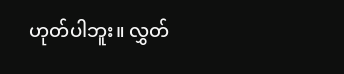ဟုတ်ပါဘူး။ လွှတ်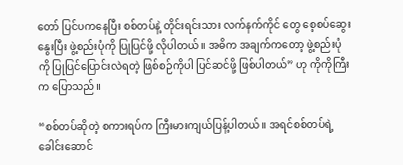တော် ပြင်ပကနေပြီး စစ်တပ်နဲ့ တိုင်းရင်းသား လက်နက်ကိုင် တွေ စေ့စပ်ဆွေးနွေးပြီး ဖွဲ့စည်းပုံကို ပြုပြင်ဖို့ လိုပါတယ်။ အဓိက အချက်ကတော့ ဖွဲ့စည်းပုံကို ပြုပြင်ပြောင်းလဲရတဲ့ ဖြစ်စဉ်ကိုပါ ပြင်ဆင်ဖို့ ဖြစ်ပါတယ်” ဟု ကိုကိုကြီးက ပြောသည်။

“စစ်တပ်ဆိုတဲ့ စကားရပ်က ကြီးမားကျယ်ပြန့်ပါတယ်။ အရင်စစ်တပ်ရဲ့ ခေါင်းဆောင်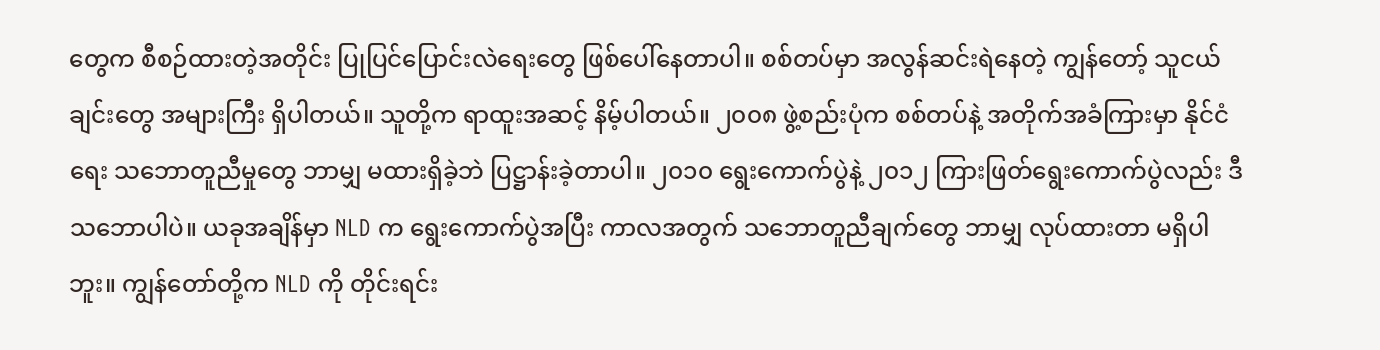တွေက စီစဉ်ထားတဲ့အတိုင်း ပြုပြင်ပြောင်းလဲရေးတွေ ဖြစ်ပေါ်နေတာပါ။ စစ်တပ်မှာ အလွန်ဆင်းရဲနေတဲ့ ကျွန်တော့် သူငယ်ချင်းတွေ အများကြီး ရှိပါတယ်။ သူတို့က ရာထူးအဆင့် နိမ့်ပါတယ်။ ၂၀၀၈ ဖွဲ့စည်းပုံက စစ်တပ်နဲ့ အတိုက်အခံကြားမှာ နိုင်ငံရေး သဘောတူညီမှုတွေ ဘာမျှ မထားရှိခဲ့ဘဲ ပြဋ္ဌာန်းခဲ့တာပါ။ ၂၀၁၀ ရွေးကောက်ပွဲနဲ့ ၂၀၁၂ ကြားဖြတ်ရွေးကောက်ပွဲလည်း ဒီသဘောပါပဲ။ ယခုအချိန်မှာ NLD က ရွေးကောက်ပွဲအပြီး ကာလအတွက် သဘောတူညီချက်တွေ ဘာမျှ လုပ်ထားတာ မရှိပါဘူး။ ကျွန်တော်တို့က NLD ကို တိုင်းရင်း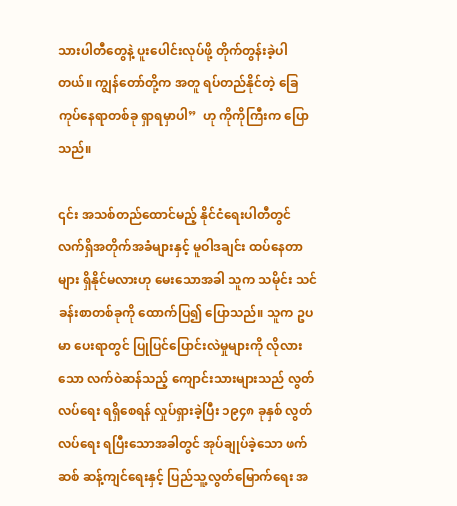သားပါတီတွေနဲ့ ပူးပေါင်းလုပ်ဖို့ တိုက်တွန်းခဲ့ပါတယ်။ ကျွန်တော်တို့က အတူ ရပ်တည်နိုင်တဲ့ ခြေကုပ်နေရာတစ်ခု ရှာရမှာပါ”  ဟု ကိုကိုကြီးက ပြောသည်။

၎င်း အသစ်တည်ထောင်မည့် နိုင်ငံရေးပါတီတွင် လက်ရှိအတိုက်အခံများနှင့် မူဝါဒချင်း ထပ်နေတာများ ရှိနိုင်မလားဟု မေးသောအခါ သူက သမိုင်း သင်ခန်းစာတစ်ခုကို ထောက်ပြ၍ ပြောသည်။ သူက ဥပမာ ပေးရာတွင် ပြုပြင်ပြောင်းလဲမှုများကို လိုလားသော လက်ဝဲဆန်သည့် ကျောင်းသားများသည် လွတ်လပ်ရေး ရရှိစေရန် လှုပ်ရှားခဲ့ပြီး ၁၉၄၈ ခုနှစ် လွတ်လပ်ရေး ရပြီးသောအခါတွင် အုပ်ချုပ်ခဲ့သော ဖက်ဆစ် ဆန့်ကျင်ရေးနှင့် ပြည်သူ့လွတ်မြောက်ရေး အ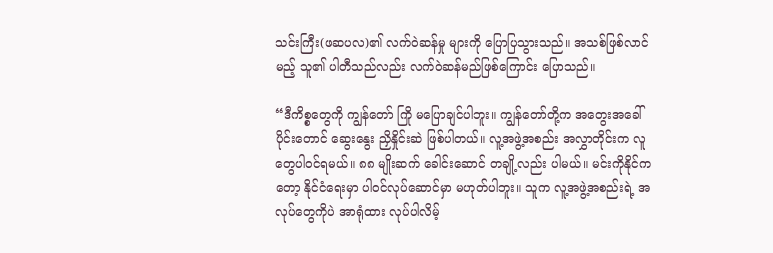သင်းကြီး(ဖဆပလ)၏ လက်ဝဲဆန်မှု များကို ပြောပြသွားသည်။ အသစ်ဖြစ်လာင်မည့် သူ၏ ပါတီသည်လည်း လက်ဝဲဆန်မည်ဖြစ်ကြောင်း ပြောသည်။

“ဒီကိစ္စတွေကို ကျွန်တော် ကြို မပြောချင်ပါဘူး။ ကျွန်တော်တို့က အတွေးအခေါ်ပိုင်းတောင် ဆွေးနွေး ညှိနှိုင်းဆဲ ဖြစ်ပါတယ်။ လူ့အဖွဲ့အစည်း အလွှာတိုင်းက လူတွေပါဝင်ရမယ်။ ၈၈ မျိုးဆက် ခေါင်းဆောင် တချို့လည်း ပါမယ်။ မင်းကိုနိုင်ကတော့ နိုင်ငံရေးမှာ ပါဝင်လုပ်ဆောင်မှာ မဟုတ်ပါဘူး။ သူက လူ့အဖွဲ့အစည်းရဲ့ အလုပ်တွေကိုပဲ အာရုံထား လုပ်ပါလိမ့်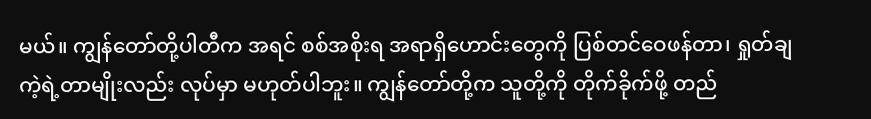မယ်။ ကျွန်တော်တို့ပါတီက အရင် စစ်အစိုးရ အရာရှိဟောင်းတွေကို ပြစ်တင်ဝေဖန်တာ၊ ရှုတ်ချကဲ့ရဲ့တာမျိုးလည်း လုပ်မှာ မဟုတ်ပါဘူး။ ကျွန်တော်တို့က သူတို့ကို တိုက်ခိုက်ဖို့ တည်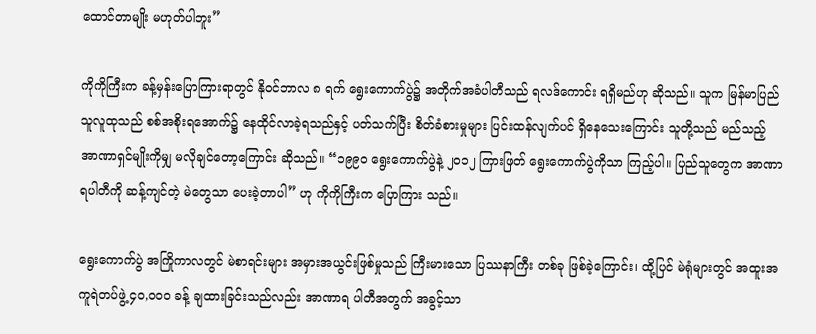ထောင်တာမျိုး မဟုတ်ပါဘူး”

ကိုကိုကြီးက ခန့်မှန်းပြောကြားရာတွင် နိုဝင်ဘာလ ၈ ရက် ရွေးကောက်ပွဲ၌ အတိုက်အခံပါတီသည် ရလဒ်ကောင်း ရရှိမည်ဟု ဆိုသည်။ သူက မြန်မာပြည်သူလူထုသည် စစ်အစိုးရအောက်၌ နေထိုင်လာခဲ့ရသည်နှင့် ပတ်သက်ပြီး စိတ်ခံစားမှုများ ပြင်းထန်လျက်ပင် ရှိနေသေးကြောင်း သူတို့သည် မည်သည့် အာဏာရှင်မျိုးကိုမျှ မလိုချင်တော့ကြောင်း ဆိုသည်။ “၁၉၉၀ ရွေးကောက်ပွဲနဲ့ ၂၀၁၂ ကြားဖြတ် ရွေးကောက်ပွဲကိုသာ ကြည့်ပါ။ ပြည်သူတွေက အာဏာရပါတီကို ဆန့်ကျင်တဲ့ မဲတွေသာ ပေးခဲ့တာပါ” ဟု ကိုကိုကြီးက ပြောကြား သည်။

ရွေးကောက်ပွဲ အကြိုကာလတွင် မဲစာရင်းများ အမှားအယွင်းဖြစ်မှုသည် ကြီးမားသော ပြဿနာကြီး တစ်ခု ဖြစ်ခဲ့ကြောင်း၊ ထို့ပြင် မဲရုံများတွင် အထူးအကူရဲတပ်ဖွဲ့ ၄၀,၀၀၀ ခန့် ချထားခြင်းသည်လည်း အာဏာရ ပါတီအတွက် အခွင့်သာ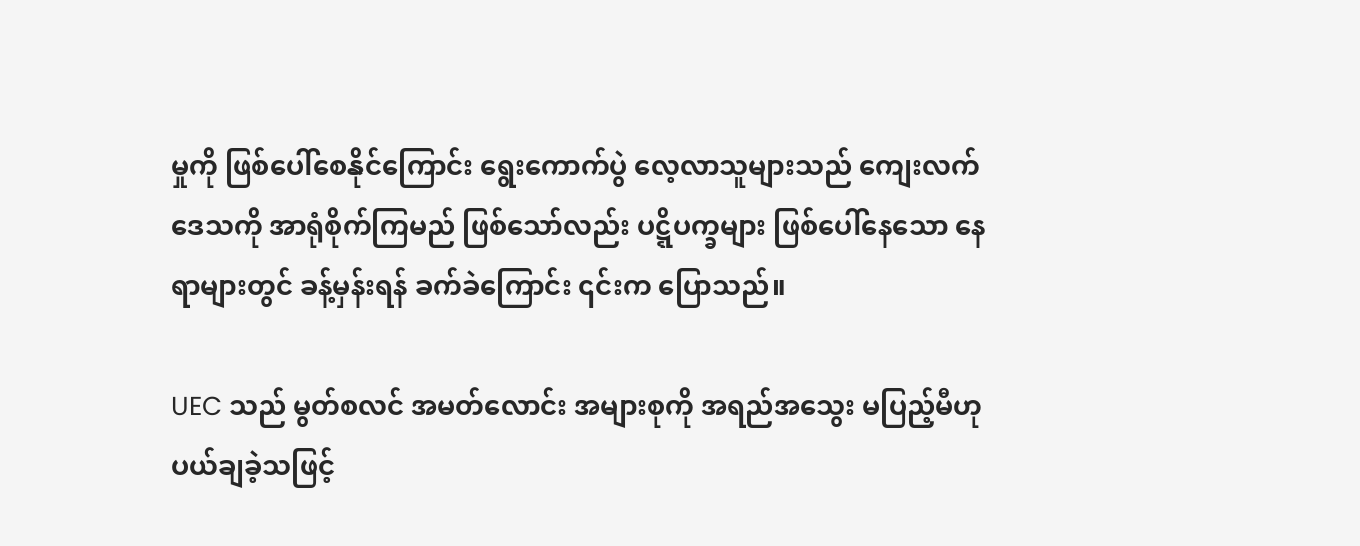မှုကို ဖြစ်ပေါ်စေနိုင်ကြောင်း ရွေးကောက်ပွဲ လေ့လာသူများသည် ကျေးလက်ဒေသကို အာရုံစိုက်ကြမည် ဖြစ်သော်လည်း ပဋ္ဋိပက္ခများ ဖြစ်ပေါ်နေသော နေရာများတွင် ခန့်မှန်းရန် ခက်ခဲကြောင်း ၎င်းက ပြောသည်။

UEC သည် မွတ်စလင် အမတ်လောင်း အများစုကို အရည်အသွေး မပြည့်မီဟု ပယ်ချခဲ့သဖြင့်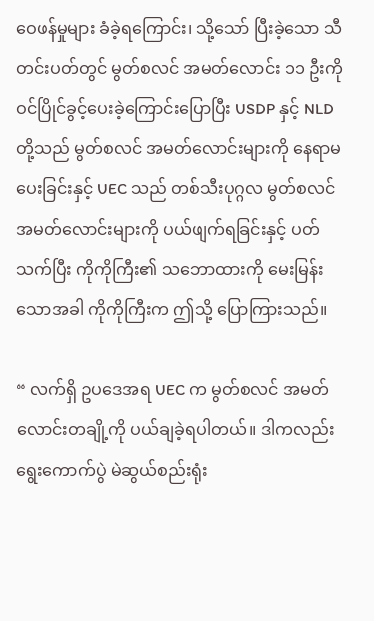ဝေဖန်မှုများ ခံခဲ့ရကြောင်း၊ သို့သော် ပြီးခဲ့သော သီတင်းပတ်တွင် မွတ်စလင် အမတ်လောင်း ၁၁ ဦးကို ဝင်ပြိုင်ခွင့်ပေးခဲ့ကြောင်းပြောပြီး USDP နှင့် NLD တို့သည် မွတ်စလင် အမတ်လောင်းများကို နေရာမပေးခြင်းနှင့် UEC သည် တစ်သီးပုဂ္ဂလ မွတ်စလင် အမတ်လောင်းများကို ပယ်ဖျက်ရခြင်းနှင့် ပတ်သက်ပြီး ကိုကိုကြီး၏ သဘောထားကို မေးမြန်းသောအခါ ကိုကိုကြီးက ဤသို့ ပြောကြားသည်။

“ လက်ရှိ ဥပဒေအရ UEC က မွတ်စလင် အမတ်လောင်းတချို့ကို ပယ်ချခဲ့ရပါတယ်။ ဒါကလည်း ရွေးကောက်ပွဲ မဲဆွယ်စည်းရုံး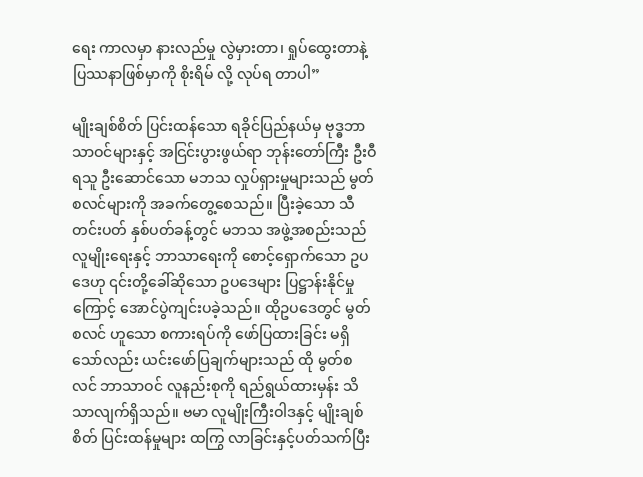ရေး ကာလမှာ နားလည်မှု လွဲမှားတာ၊ ရှုပ်ထွေးတာနဲ့ ပြဿနာဖြစ်မှာကို စိုးရိမ် လို့ လုပ်ရ တာပါ”

မျိုးချစ်စိတ် ပြင်းထန်သော ရခိုင်ပြည်နယ်မှ ဗုဒ္ဓဘာသာဝင်များနှင့် အငြင်းပွားဖွယ်ရာ ဘုန်းတော်ကြီး ဦးဝီရသူ ဦးဆောင်သော မဘသ လှုပ်ရှားမှုများသည် မွတ်စလင်များကို အခက်တွေ့စေသည်။ ပြီးခဲ့သော သီတင်းပတ် နှစ်ပတ်ခန့်တွင် မဘသ အဖွဲ့အစည်းသည် လူမျိုးရေးနှင့် ဘာသာရေးကို စောင့်ရှောက်သော ဥပဒေဟု ၎င်းတို့ခေါ်ဆိုသော ဥပဒေများ ပြဋ္ဌာန်းနိုင်မှုကြောင့် အောင်ပွဲကျင်းပခဲ့သည်။ ထိုဥပဒေတွင် မွတ်စလင် ဟူသော စကားရပ်ကို ဖော်ပြထားခြင်း မရှိသော်လည်း ယင်းဖော်ပြချက်များသည် ထို မွတ်စလင် ဘာသာဝင် လူနည်းစုကို ရည်ရွယ်ထားမှန်း သိသာလျက်ရှိသည်။ ဗမာ လူမျိုးကြီးဝါဒနှင့် မျိုးချစ်စိတ် ပြင်းထန်မှုများ ထကြွ လာခြင်းနှင့်ပတ်သက်ပြီး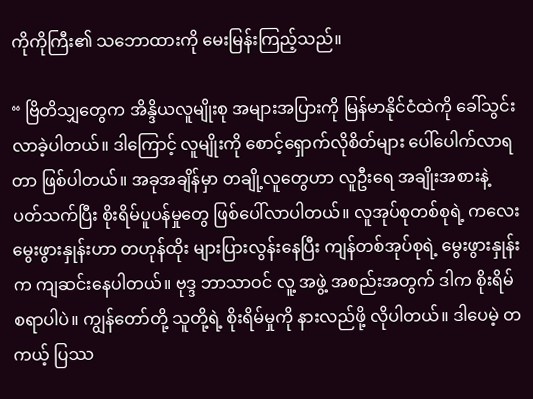ကိုကိုကြီး၏ သဘောထားကို မေးမြန်းကြည့်သည်။

“ ဗြိတိသျှတွေက အိန္ဒိယလူမျိုးစု အများအပြားကို မြန်မာနိုင်ငံထဲကို ခေါ်သွင်းလာခဲ့ပါတယ်။ ဒါကြောင့် လူမျိုးကို စောင့်ရှောက်လိုစိတ်များ ပေါ်ပေါက်လာရတာ ဖြစ်ပါတယ်။ အခုအချိန်မှာ တချို့လူတွေဟာ လူဦးရေ အချိုးအစားနဲ့ ပတ်သက်ပြီး စိုးရိမ်ပူပန်မှုတွေ ဖြစ်ပေါ်လာပါတယ်။ လူအုပ်စုတစ်စုရဲ့ ကလေးမွေးဖွားနှုန်းဟာ တဟုန်ထိုး များပြားလွန်းနေပြီး ကျန်တစ်အုပ်စုရဲ့ မွေးဖွားနှုန်းက ကျဆင်းနေပါတယ်။ ဗုဒ္ဒ ဘာသာဝင် လူ့ အဖွဲ့ အစည်းအတွက် ဒါက စိုးရိမ်စရာပါပဲ။ ကျွန်တော်တို့ သူတို့ရဲ့ စိုးရိမ်မှုကို နားလည်ဖို့ လိုပါတယ်။ ဒါပေမဲ့ တကယ့် ပြဿ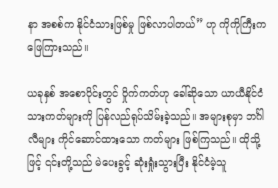နာ အစစ်က နိုင်ငံသားဖြစ်မှု ဖြစ်လာပါတယ်” ဟု ကိုကိုကြီးက ဖြေကြားသည်။

ယခုနှစ် အစောပိုင်းတွင် ဝှိုက်ကတ်ဟု ခေါ်ဆိုသော ယာယီနိုင်ငံသားကတ်များကို ပြန်လည်ရုပ်သိမ်းခဲ့သည်။ အများစုမှာ ဘင်္ဂါလီများ ကိုင်ဆောင်ထားသော ကတ်များ ဖြစ်ကြသည်။ ထိုသို့ဖြင့် ၎င်းတို့သည် မဲပေးခွင့် ဆုံးရှုံးသွားပြီး နိုင်ငံမဲ့သူ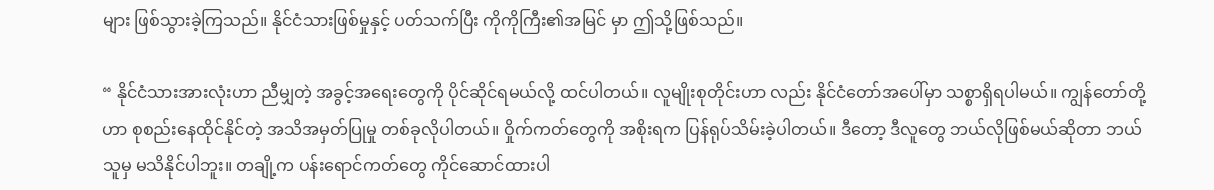များ ဖြစ်သွားခဲ့ကြသည်။ နိုင်ငံသားဖြစ်မှုနှင့် ပတ်သက်ပြီး ကိုကိုကြီး၏အမြင် မှာ ဤသို့ဖြစ်သည်။

“ နိုင်ငံသားအားလုံးဟာ ညီမျှတဲ့ အခွင့်အရေးတွေကို ပိုင်ဆိုင်ရမယ်လို့ ထင်ပါတယ်။ လူမျိုးစုတိုင်းဟာ လည်း နိုင်ငံတော်အပေါ်မှာ သစ္စာရှိရပါမယ်။ ကျွန်တော်တို့ဟာ စုစည်းနေထိုင်နိုင်တဲ့ အသိအမှတ်ပြုမှု တစ်ခုလိုပါတယ်။ ဝှိုက်ကတ်တွေကို အစိုးရက ပြန်ရုပ်သိမ်းခဲ့ပါတယ်။ ဒီတော့ ဒီလူတွေ ဘယ်လိုဖြစ်မယ်ဆိုတာ ဘယ်သူမှ မသိနိုင်ပါဘူး။ တချို့က ပန်းရောင်ကတ်တွေ ကိုင်ဆောင်ထားပါ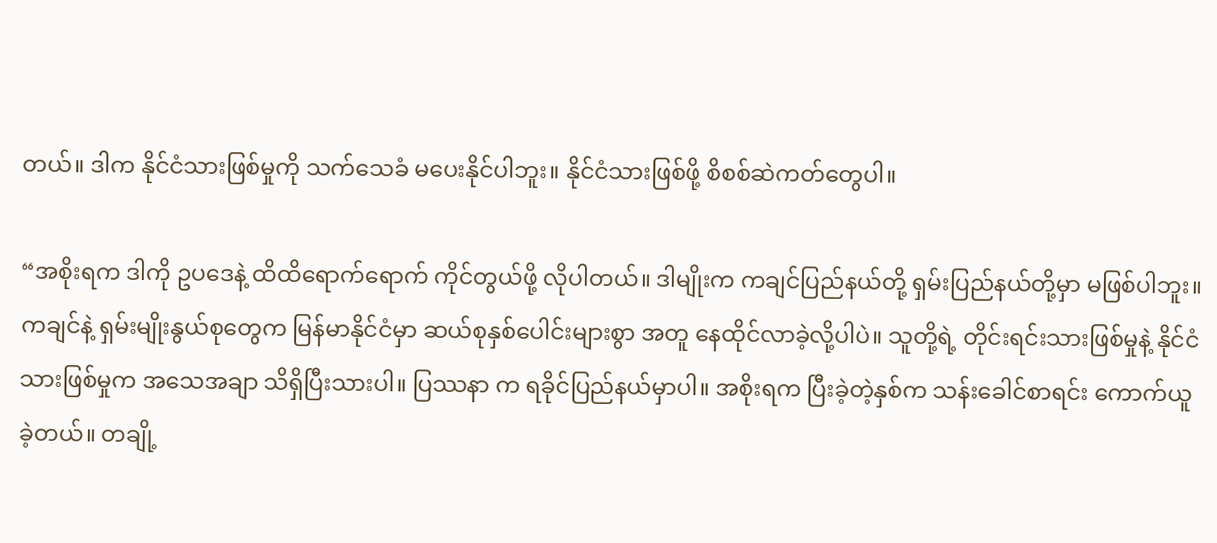တယ်။ ဒါက နိုင်ငံသားဖြစ်မှုကို သက်သေခံ မပေးနိုင်ပါဘူး။ နိုင်ငံသားဖြစ်ဖို့ စိစစ်ဆဲကတ်တွေပါ။

“အစိုးရက ဒါကို ဥပဒေနဲ့ ထိထိရောက်ရောက် ကိုင်တွယ်ဖို့ လိုပါတယ်။ ဒါမျိုးက ကချင်ပြည်နယ်တို့ ရှမ်းပြည်နယ်တို့မှာ မဖြစ်ပါဘူး။ ကချင်နဲ့ ရှမ်းမျိုးနွယ်စုတွေက မြန်မာနိုင်ငံမှာ ဆယ်စုနှစ်ပေါင်းများစွာ အတူ နေထိုင်လာခဲ့လို့ပါပဲ။ သူတို့ရဲ့ တိုင်းရင်းသားဖြစ်မှုနဲ့ နိုင်ငံသားဖြစ်မှုက အသေအချာ သိရှိပြီးသားပါ။ ပြဿနာ က ရခိုင်ပြည်နယ်မှာပါ။ အစိုးရက ပြီးခဲ့တဲ့နှစ်က သန်းခေါင်စာရင်း ကောက်ယူခဲ့တယ်။ တချို့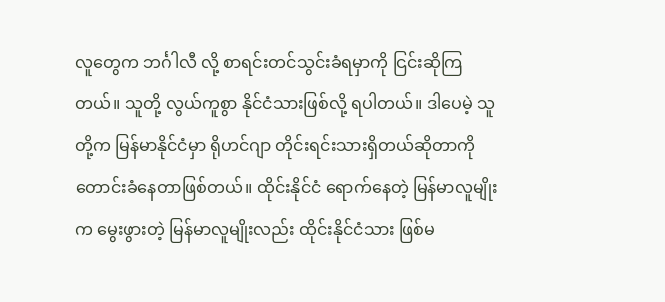လူတွေက ဘင်္ဂါလီ လို့ စာရင်းတင်သွင်းခံရမှာကို ငြင်းဆိုကြတယ်။ သူတို့ လွယ်ကူစွာ နိုင်ငံသားဖြစ်လို့ ရပါတယ်။ ဒါပေမဲ့ သူတို့က မြန်မာနိုင်ငံမှာ ရိုဟင်ဂျာ တိုင်းရင်းသားရှိတယ်ဆိုတာကို တောင်းခံနေတာဖြစ်တယ်။ ထိုင်းနိုင်ငံ ရောက်နေတဲ့ မြန်မာလူမျိုးက မွေးဖွားတဲ့ မြန်မာလူမျိုးလည်း ထိုင်းနိုင်ငံသား ဖြစ်မ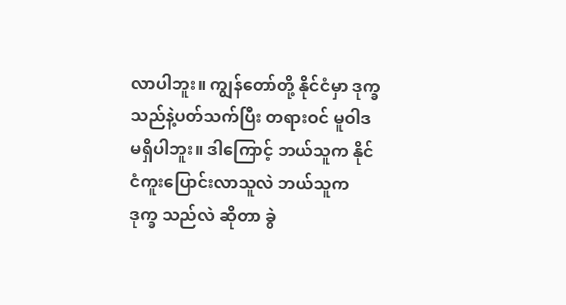လာပါဘူး။ ကျွန်တော်တို့ နိုင်ငံမှာ ဒုက္ခသည်နဲ့ပတ်သက်ပြီး တရားဝင် မူဝါဒ မရှိပါဘူး။ ဒါကြောင့် ဘယ်သူက နိုင်ငံကူးပြောင်းလာသူလဲ ဘယ်သူက ဒုက္ခ သည်လဲ ဆိုတာ ခွဲ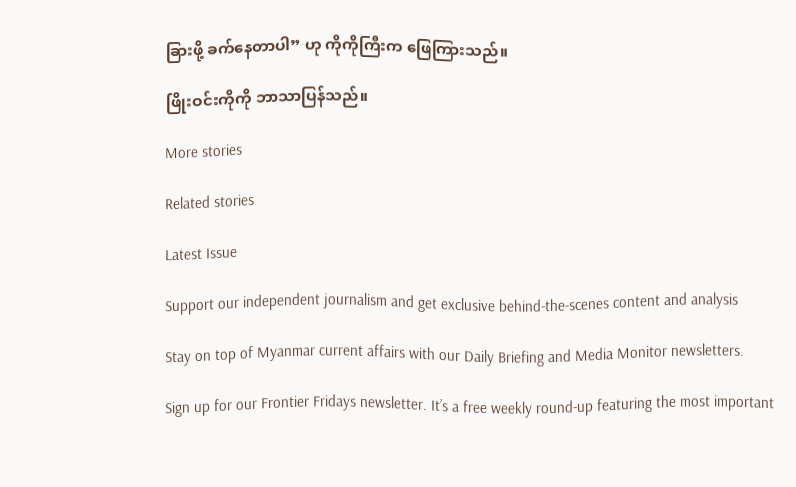ခြားဖို့ ခက်နေတာပါ” ဟု ကိုကိုကြီးက ဖြေကြားသည်။

ဖြိုးဝင်းကိုကို ဘာသာပြန်သည်။

More stories

Related stories

Latest Issue

Support our independent journalism and get exclusive behind-the-scenes content and analysis

Stay on top of Myanmar current affairs with our Daily Briefing and Media Monitor newsletters.

Sign up for our Frontier Fridays newsletter. It’s a free weekly round-up featuring the most important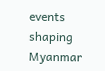events shaping Myanmar